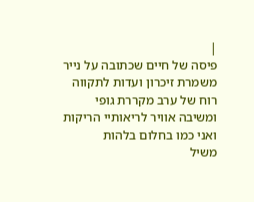|
פיסה של חיים שכתובה על נייר
משמרת זיכרון ועדות לתקווה
רוח של ערב מקררת גופי
ומשיבה אוויר לריאותיי הריקות
ואני כמו בחלום בלהות
משיל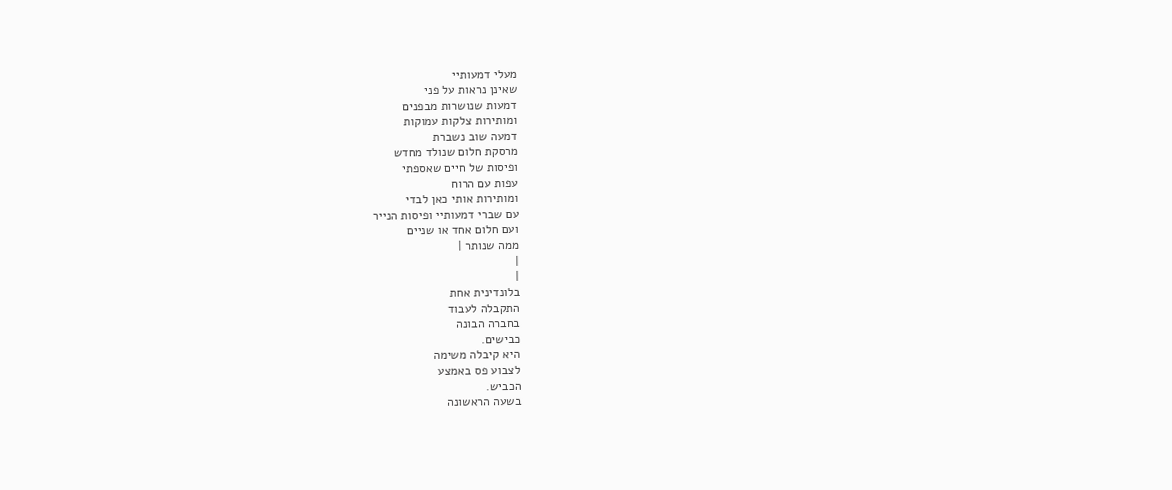מעלי דמעותיי
שאינן נראות על פני
דמעות שנושרות מבפנים
ומותירות צלקות עמוקות
דמעה שוב נשברת
מרסקת חלום שנולד מחדש
ופיסות של חיים שאספתי
עפות עם הרוח
ומותירות אותי כאן לבדי
עם שברי דמעותיי ופיסות הנייר
ועם חלום אחד או שניים
ממה שנותר |
|
|
בלונדינית אחת
התקבלה לעבוד
בחברה הבונה
כבישים.
היא קיבלה משימה
לצבוע פס באמצע
הכביש.
בשעה הראשונה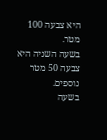היא צבעה 100
מטר.
בשעה השניה היא
צבעה 50 מטר
נוספים.
בשעה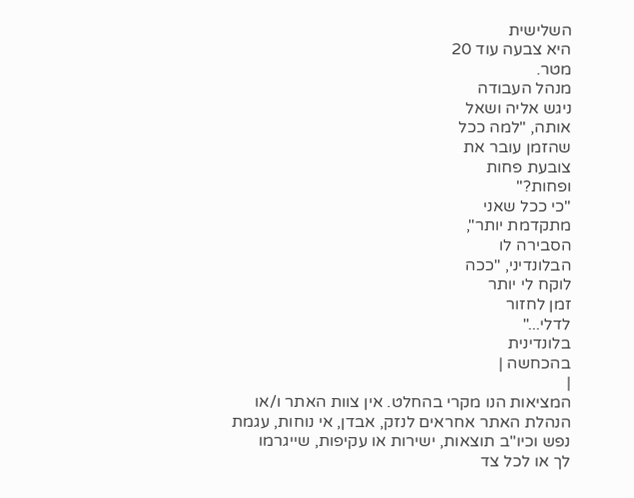השלישית
היא צבעה עוד 20
מטר.
מנהל העבודה
ניגש אליה ושאל
אותה, "למה ככל
שהזמן עובר את
צובעת פחות
ופחות?"
"כי ככל שאני
מתקדמת יותר",
הסבירה לו
הבלונדיני, "ככה
לוקח לי יותר
זמן לחזור
לדלי..."
בלונדינית
בהכחשה |
|
המציאות הנו מקרי בהחלט. אין צוות האתר ו/או
הנהלת האתר אחראים לנזק, אבדן, אי נוחות, עגמת
נפש וכיו''ב תוצאות, ישירות או עקיפות, שייגרמו
לך או לכל צד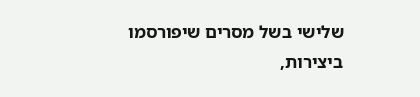שלישי בשל מסרים שיפורסמו
ביצירות,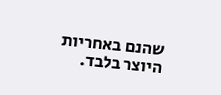שהנם באחריות היוצר בלבד.